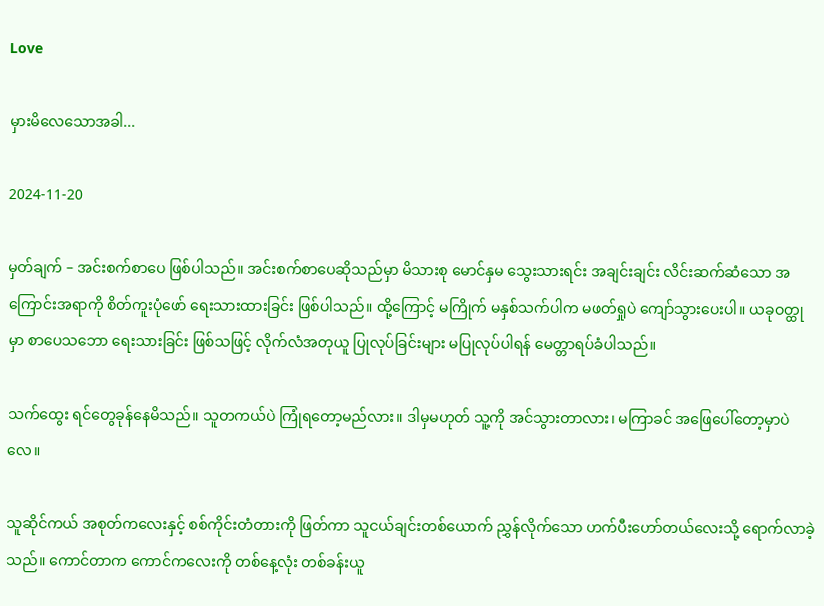Love

မှားမိလေသောအခါ...

2024-11-20

မှတ်ချက် – အင်းစက်စာပေ ဖြစ်ပါသည်။ အင်းစက်စာပေဆိုသည်မှာ မိသားစု မောင်နှမ သွေးသားရင်း အချင်းချင်း လိင်းဆက်ဆံသော အကြောင်းအရာကို စိတ်ကူးပုံဖော် ရေးသားထားခြင်း ဖြစ်ပါသည်။ ထို့ကြောင့် မကြိုက် မနှစ်သက်ပါက မဖတ်ရှုပဲ ကျော်သွားပေးပါ။ ယခုဝတ္ထုမှာ စာပေသဘော ရေးသားခြင်း ဖြစ်သဖြင့် လိုက်လံအတုယူ ပြုလုပ်ခြင်းများ မပြုလုပ်ပါရန် မေတ္တာရပ်ခံပါသည်။

သက်ထွေး ရင်တွေခုန်နေမိသည်။ သူတကယ်ပဲ ကြုံရတော့မည်လား။ ဒါမှမဟုတ် သူ့ကို အင်သွားတာလား၊ မကြာခင် အဖြေပေါ်တော့မှာပဲလေ။

သူဆိုင်ကယ် အစုတ်ကလေးနှင့် စစ်ကိုင်းတံတားကို ဖြတ်ကာ သူငယ်ချင်းတစ်ယောက် ညွှန်လိုက်သော ဟက်ပီးဟော်တယ်လေးသို့ ရောက်လာခဲ့သည်။ ကောင်တာက ကောင်ကလေးကို တစ်နေ့လုံး တစ်ခန်းယူ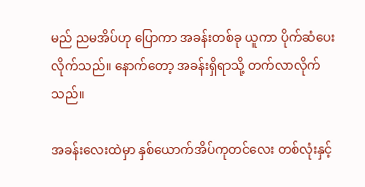မည် ညမအိပ်ဟု ပြောကာ အခန်းတစ်ခု ယူကာ ပိုက်ဆံပေးလိုက်သည်။ နောက်တော့ အခန်းရှိရာသို့ တက်လာလိုက်သည်။

အခန်းလေးထဲမှာ နှစ်ယောက်အိပ်ကုတင်လေး တစ်လုံးနှင့်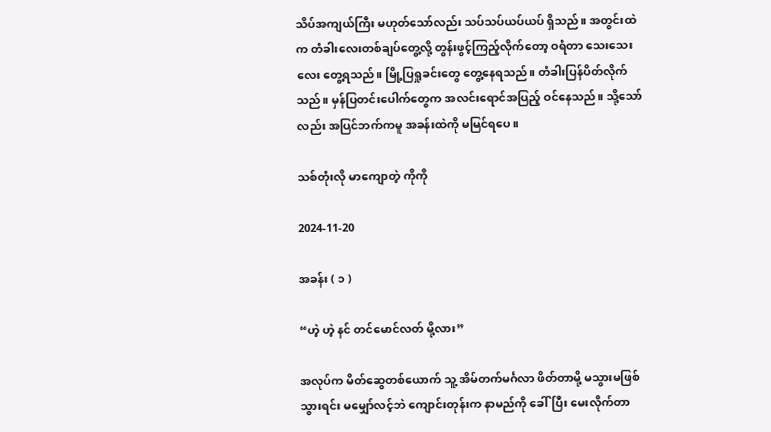သိပ်အကျယ်ကြီး မဟုတ်သော်လည်း သပ်သပ်ယပ်ယပ် ရှိသည်။ အတွင်းထဲက တံခါးလေးတစ်ချပ်တွေ့လို့ တွန်းဖွင့်ကြည့်လိုက်တော့ ဝရံတာ သေးသေးလေး တွေ့ရသည်။ မြို့ပြရှုခင်းတွေ တွေ့နေရသည်။ တံခါးပြန်ပိတ်လိုက်သည်။ မှန်ပြတင်းပေါက်တွေက အလင်းရောင်အပြည့် ဝင်နေသည်။ သို့သော်လည်း အပြင်ဘက်ကမူ အခန်းထဲကို မမြင်ရပေ။

သစ်တုံးလို မာကျောတဲ့ ကိုကို

2024-11-20

အခန်း ( ၁ )

“ဟဲ့ ဟဲ့ နင် တင်မောင်လတ် မို့လား”

အလုပ်က မိတ်ဆွေတစ်ယောက် သူ့ အိမ်တက်မင်္ဂလာ ဖိတ်တာမို့ မသွားမဖြစ် သွားရင်း မမျှော်လင့်ဘဲ ကျောင်းတုန်းက နာမည်ကို ခေါ်ပြီး မေးလိုက်တာ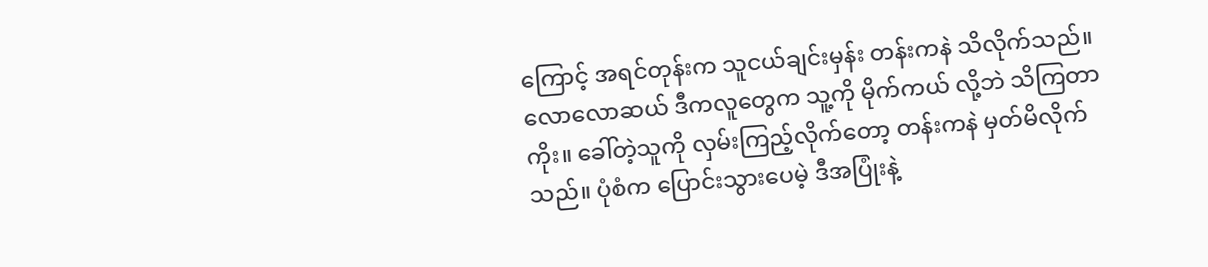ကြောင့် အရင်တုန်းက သူငယ်ချင်းမှန်း တန်းကနဲ သိလိုက်သည်။ လောလောဆယ် ဒီကလူတွေက သူ့ကို မိုက်ကယ် လို့ဘဲ သိကြတာကိုး။ ခေါ်တဲ့သူကို လှမ်းကြည့်လိုက်တော့ တန်းကနဲ မှတ်မိလိုက်သည်။ ပုံစံက ပြောင်းသွားပေမဲ့ ဒီအပြုံးနဲ့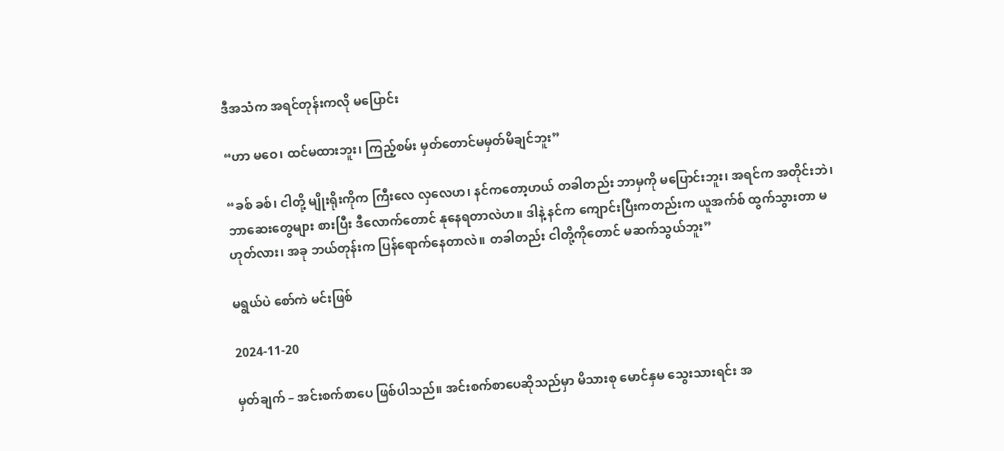ဒီအသံက အရင်တုန်းကလို မပြောင်း

“ဟာ မဝေ၊ ထင်မထားဘူး၊ ကြည့်စမ်း မှတ်တောင်မမှတ်မိချင်ဘူး”

“ခစ် ခစ်၊ ငါတို့ မျိုးရိုးကိုက ကြီးလေ လှလေဟ၊ နင်ကတော့ဟယ် တခါတည်း ဘာမှကို မပြောင်းဘူး၊ အရင်က အတိုင်းဘဲ၊ ဘာဆေးတွေများ စားပြီး ဒီလောက်တောင် နုနေရတာလဲဟ။ ဒါနဲ့ နင်က ကျောင်းပြီးကတည်းက ယူအက်စ် ထွက်သွားတာ မဟုတ်လား၊ အခု ဘယ်တုန်းက ပြန်ရောက်နေတာလဲ။ တခါတည်း ငါတို့ကိုတောင် မဆက်သွယ်ဘူး”

မရွယ်ပဲ စော်ကဲ မင်းဖြစ်

2024-11-20

မှတ်ချက် – အင်းစက်စာပေ ဖြစ်ပါသည်။ အင်းစက်စာပေဆိုသည်မှာ မိသားစု မောင်နှမ သွေးသားရင်း အ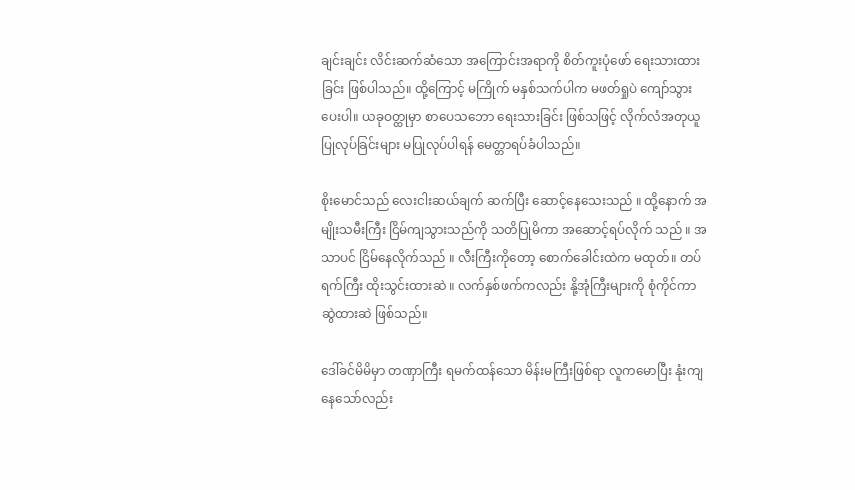ချင်းချင်း လိင်းဆက်ဆံသော အကြောင်းအရာကို စိတ်ကူးပုံဖော် ရေးသားထားခြင်း ဖြစ်ပါသည်။ ထို့ကြောင့် မကြိုက် မနှစ်သက်ပါက မဖတ်ရှုပဲ ကျော်သွားပေးပါ။ ယခုဝတ္ထုမှာ စာပေသဘော ရေးသားခြင်း ဖြစ်သဖြင့် လိုက်လံအတုယူ ပြုလုပ်ခြင်းများ မပြုလုပ်ပါရန် မေတ္တာရပ်ခံပါသည်။

စိုးမောင်သည် လေးငါးဆယ်ချက် ဆက်ပြီး ဆောင့်နေသေးသည် ။ ထို့နောက် အမျိုးသမီးကြီး ငြိမ်ကျသွားသည်ကို သတိပြုမိကာ အဆောင့်ရပ်လိုက် သည် ။ အသာပင် ငြိမ်နေလိုက်သည် ။ လီးကြီးကိုတော့ စောက်ခေါင်းထဲက မထုတ်။ တပ်ရက်ကြီး ထိုးသွင်းထားဆဲ ။ လက်နှစ်ဖက်ကလည်း နို့အုံကြီးများကို စုံကိုင်ကာ ဆွဲထားဆဲ ဖြစ်သည်။

ဒေါ်ခင်မိမိမှာ တဏှာကြီး ရမက်ထန်သော မိန်းမကြီးဖြစ်ရာ လူကမောပြီး နုံးကျနေသော်လည်း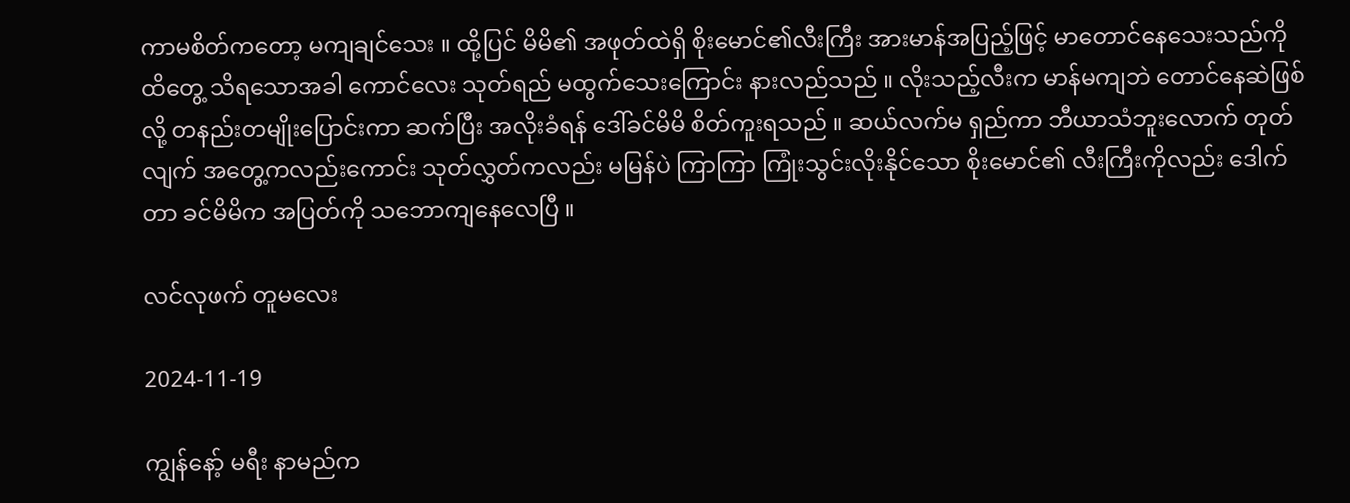ကာမစိတ်ကတော့ မကျချင်သေး ။ ထို့ပြင် မိမိ၏ အဖုတ်ထဲရှိ စိုးမောင်၏လီးကြီး အားမာန်အပြည့်ဖြင့် မာတောင်နေသေးသည်ကို ထိတွေ့ သိရသောအခါ ကောင်လေး သုတ်ရည် မထွက်သေးကြောင်း နားလည်သည် ။ လိုးသည့်လီးက မာန်မကျဘဲ တောင်နေဆဲဖြစ်လို့ တနည်းတမျိုးပြောင်းကာ ဆက်ပြီး အလိုးခံရန် ဒေါ်ခင်မိမိ စိတ်ကူးရသည် ။ ဆယ်လက်မ ရှည်ကာ ဘီယာသံဘူးလောက် တုတ်လျက် အတွေ့ကလည်းကောင်း သုတ်လွှတ်ကလည်း မမြန်ပဲ ကြာကြာ ကြုံးသွင်းလိုးနိုင်သော စိုးမောင်၏ လီးကြီးကိုလည်း ဒေါက်တာ ခင်မိမိက အပြတ်ကို သဘောကျနေလေပြီ ။

လင်လုဖက် တူမလေး

2024-11-19

ကျွန်နော့် မရီး နာမည်က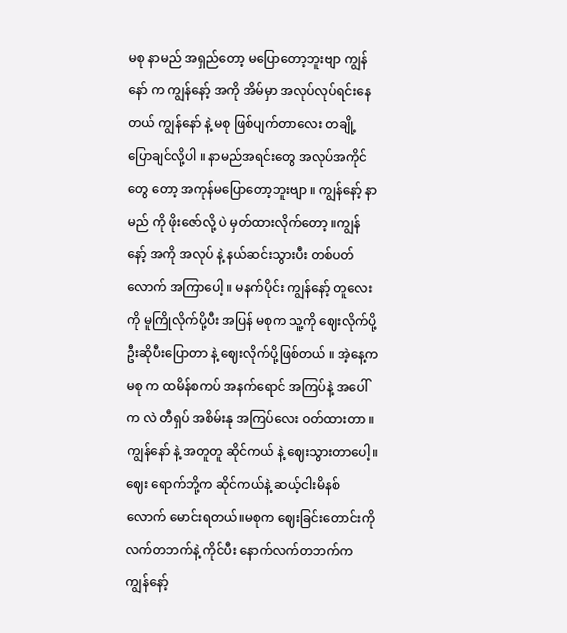မစု နာမည် အရှည်တော့ မပြောတော့ဘူးဗျာ ကျွန်နော် က ကျွန်နော့် အကို အိမ်မှာ အလုပ်လုပ်ရင်းနေတယ် ကျွန်နော် နဲ့ မစု ဖြစ်ပျက်တာလေး တချို့ ပြောချင်လို့ပါ ။ နာမည်အရင်းတွေ အလုပ်အကိုင်တွေ တော့ အကုန်မပြောတော့ဘူးဗျာ ။ ကျွန်နော့် နာမည် ကို ဖိုးဇော်လို့ ပဲ မှတ်ထားလိုက်တော့ ။ကျွန်နော့် အကို အလုပ် နဲ့ နယ်ဆင်းသွားပီး တစ်ပတ်လောက် အကြာပေါ့ ။ မနက်ပိုင်း ကျွန်နော့် တူလေး ကို မူကြိုလိုက်ပို့ပီး အပြန် မစုက သူ့ကို ဈေးလိုက်ပို့ဦးဆိုပီးပြောတာ နဲ့ ဈေးလိုက်ပို့ဖြစ်တယ် ။ အဲ့နေ့က မစု က ထမိန်စကပ် အနက်ရောင် အကြပ်နဲ့ အပေါ်က လဲ တီရှပ် အစိမ်းနု အကြပ်လေး ဝတ်ထားတာ ။ ကျွန်နော် နဲ့ အတူတူ ဆိုင်ကယ် နဲ့ ဈေးသွားတာပေါ့။ဈေး ရောက်ဘို့က ဆိုင်ကယ်နဲ့ ဆယ့်ငါးမိနစ်လောက် မောင်းရတယ်။မစုက ဈေးခြင်းတောင်းကိုလက်တဘက်နဲ့ ကိုင်ပီး နောက်လက်တဘက်က ကျွန်နော့်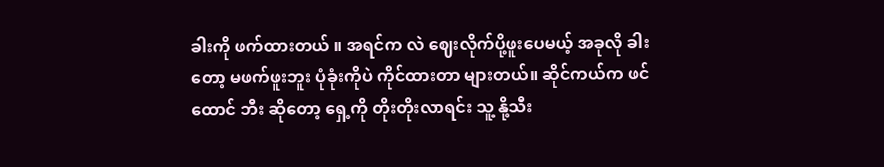ခါးကို ဖက်ထားတယ် ။ အရင်က လဲ ဈေးလိုက်ပို့ဖူးပေမယ့် အခုလို ခါးတော့ မဖက်ဖူးဘူး ပုံခုံးကိုပဲ ကိုင်ထားတာ များတယ်။ ဆိုင်ကယ်က ဖင်ထောင် ဘီး ဆိုတော့ ရှေ့ကို တိုးတိုးလာရင်း သူ့ နို့သီး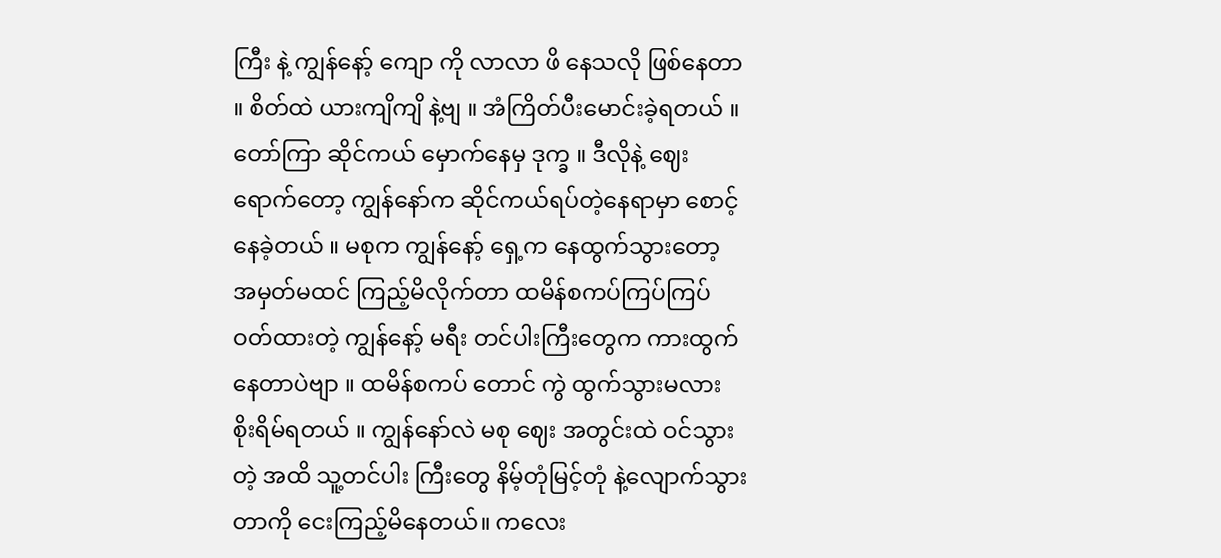ကြီး နဲ့ ကျွန်နော့် ကျော ကို လာလာ ဖိ နေသလို ဖြစ်နေတာ ။ စိတ်ထဲ ယားကျိကျိ နဲ့ဗျ ။ အံကြိတ်ပီးမောင်းခဲ့ရတယ် ။ တော်ကြာ ဆိုင်ကယ် မှောက်နေမှ ဒုက္ခ ။ ဒီလိုနဲ့ ဈေးရောက်တော့ ကျွန်နော်က ဆိုင်ကယ်ရပ်တဲ့နေရာမှာ စောင့်နေခဲ့တယ် ။ မစုက ကျွန်နော့် ရှေ့က နေထွက်သွားတော့ အမှတ်မထင် ကြည့်မိလိုက်တာ ထမိန်စကပ်ကြပ်ကြပ် ဝတ်ထားတဲ့ ကျွန်နော့် မရီး တင်ပါးကြီးတွေက ကားထွက်နေတာပဲဗျာ ။ ထမိန်စကပ် တောင် ကွဲ ထွက်သွားမလား စိုးရိမ်ရတယ် ။ ကျွန်နော်လဲ မစု ဈေး အတွင်းထဲ ဝင်သွားတဲ့ အထိ သူ့တင်ပါး ကြီးတွေ နိမ့်တုံမြင့်တုံ နဲ့လျောက်သွားတာကို ငေးကြည့်မိနေတယ်။ ကလေး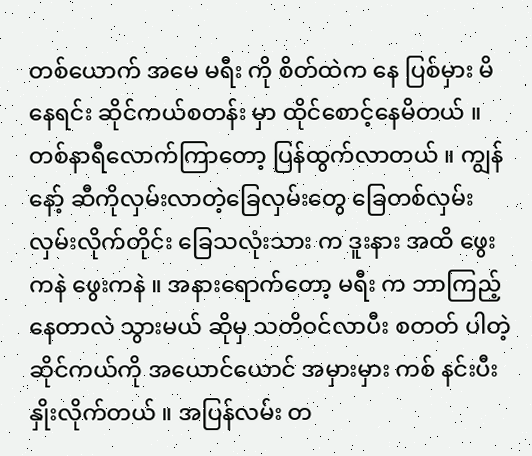တစ်ယောက် အမေ မရီး ကို စိတ်ထဲက နေ ပြစ်မှား မိနေရင်း ဆိုင်ကယ်စတန်း မှာ ထိုင်စောင့်နေမိတယ် ။ တစ်နာရီလောက်ကြာတော့ ပြန်ထွက်လာတယ် ။ ကျွန်နော့် ဆီကိုလှမ်းလာတဲ့ခြေလှမ်းတွေ ခြေတစ်လှမ်း လှမ်းလိုက်တိုင်း ခြေသလုံးသား က ဒူးနား အထိ ဖွေးကနဲ ဖွေးကနဲ ။ အနားရောက်တော့ မရီး က ဘာကြည့်နေတာလဲ သွားမယ် ဆိုမှ သတိဝင်လာပီး စတတ် ပါတဲ့ ဆိုင်ကယ်ကို အယောင်ယောင် အမှားမှား ကစ် နင်းပီး နှိုးလိုက်တယ် ။ အပြန်လမ်း တ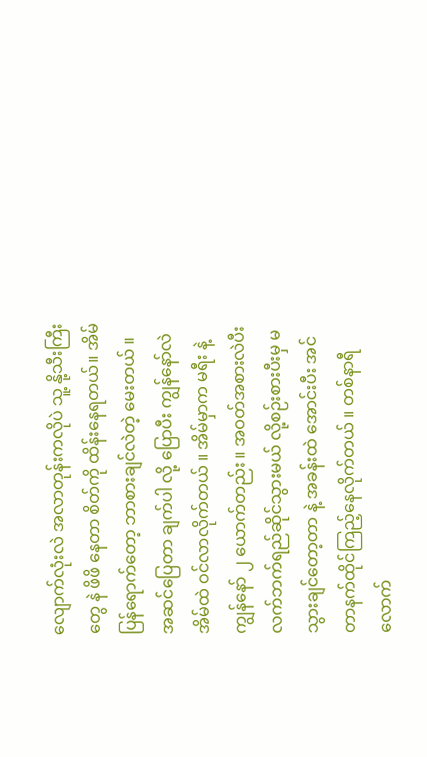လျောက်လုံးလဲ အလာတုန်းကလိုပဲ သူ့ နို့သီးကြီးတွေ နဲ ဖိဖိ နေတာ စိတ်ကို ထိန်းနေရတယ်။ အိမ်ပြန်ရောက်တော့ ဘာစားချင်လဲတဲ့ မေးတယ် ။ အဆင်ပြေတာ ချက်ပါ လို့ ပြောပီး ကျွန်နော်လဲ အိမ်ထဲ ဝင်လာလိုက်တယ် ။ အိမ်မှာက မရီး နဲ့ ကျွန်နော် ၂ ယောက်တည်း ။ အဝတ်အစားလဲပီး လက်ဘက်ရည်ဆိုင်သွားမယ် လို့စဉ်းစားပီးမှ မသွားချင်တော့တာ နဲ့ အခန်းထဲ အောင်းပီး အင်တာနက်ထိုင်ကြည့်နေလိုက်တယ် ။ တစ်နာရီလောက်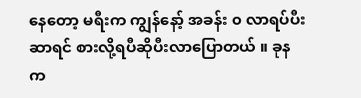နေတော့ မရီးက ကျွန်နော့် အခန်း ၀ လာရပ်ပီး ဆာရင် စားလို့ရပီဆိုပီးလာပြောတယ် ။ ခုနက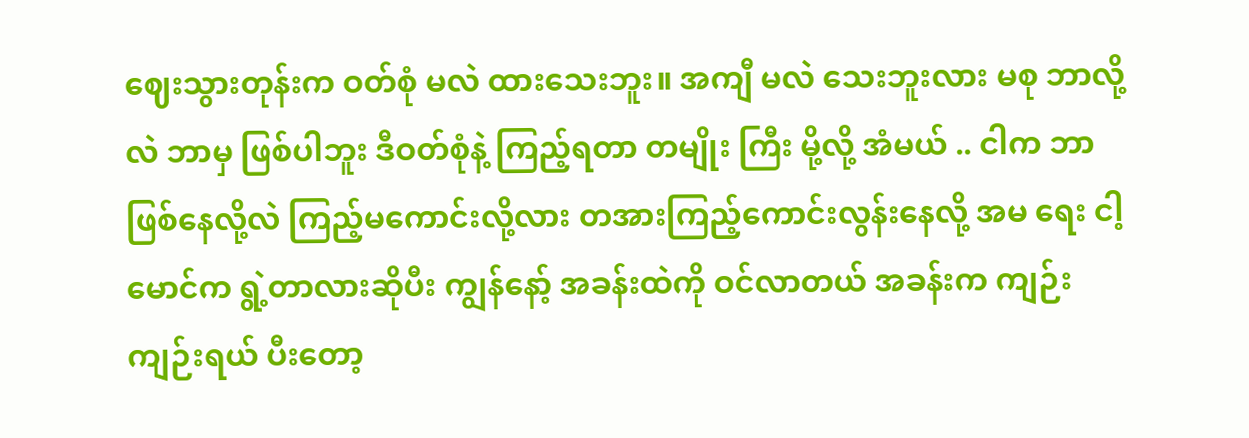ဈေးသွားတုန်းက ဝတ်စုံ မလဲ ထားသေးဘူး။ အကျီ မလဲ သေးဘူးလား မစု ဘာလို့လဲ ဘာမှ ဖြစ်ပါဘူး ဒီဝတ်စုံနဲ့ ကြည့်ရတာ တမျိုး ကြီး မို့လို့ အံမယ် .. ငါက ဘာဖြစ်နေလို့လဲ ကြည့်မကောင်းလို့လား တအားကြည့်ကောင်းလွန်းနေလို့ အမ ရေး ငါ့မောင်က ရွဲ့တာလားဆိုပီး ကျွန်နော့် အခန်းထဲကို ဝင်လာတယ် အခန်းက ကျဉ်းကျဉ်းရယ် ပီးတော့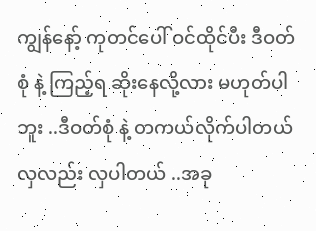ကျွန်နော့် ကုတင်ပေါ် ဝင်ထိုင်ပီး ဒီဝတ်စုံ နဲ့ ကြည့်ရ ဆိုးနေလို့လား မဟုတ်ပါဘူး ..ဒီဝတ်စုံ နဲ့ တကယ်လိုက်ပါတယ် လှလည်း လှပါတယ် ..အခု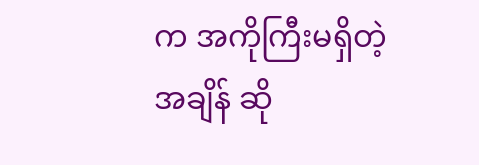က အကိုကြီးမရှိတဲ့ အချိန် ဆို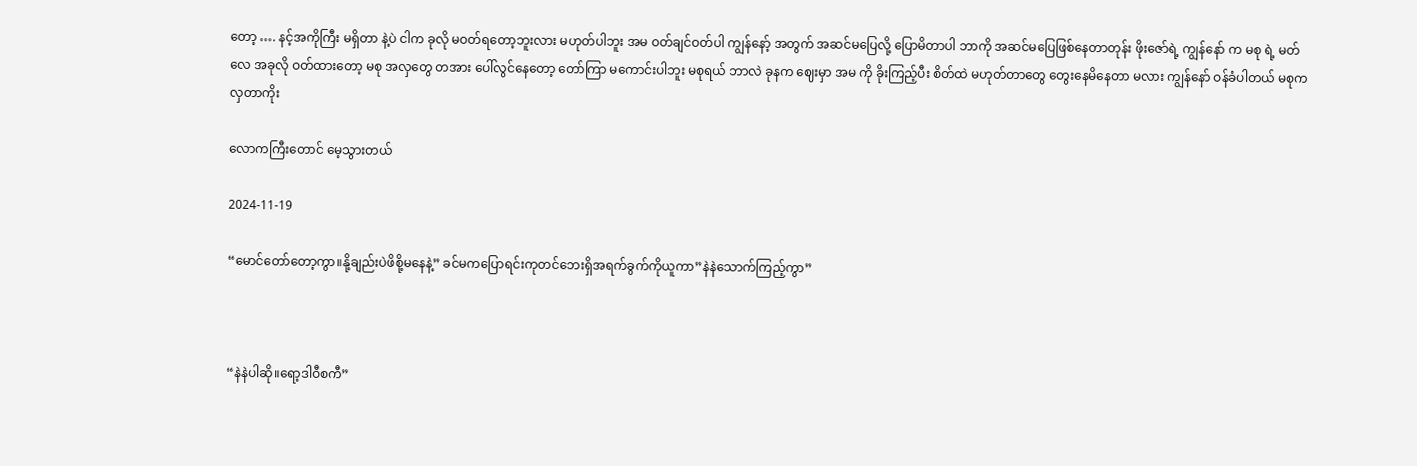တော့ …. နင့်အကိုကြီး မရှိတာ နဲ့ပဲ ငါက ခုလို မဝတ်ရတော့ဘူးလား မဟုတ်ပါဘူး အမ ဝတ်ချင်ဝတ်ပါ ကျွန်နော့် အတွက် အဆင်မပြေလို့ ပြောမိတာပါ ဘာကို အဆင်မပြေဖြစ်နေတာတုန်း ဖိုးဇော်ရဲ့ ကျွန်နော် က မစု ရဲ့ မတ်လေ အခုလို ဝတ်ထားတော့ မစု အလှတွေ တအား ပေါ်လွင်နေတော့ တော်ကြာ မကောင်းပါဘူး မစုရယ် ဘာလဲ ခုနက ဈေးမှာ အမ ကို ခိုးကြည့်ပီး စိတ်ထဲ မဟုတ်တာတွေ တွေးနေမိနေတာ မလား ကျွန်နော် ဝန်ခံပါတယ် မစုက လှတာကိုး

လောကကြီးတောင် မေ့သွားတယ်

2024-11-19

“မောင်တော်တော့ကွာ။နို့ချည်းပဲဖိစို့မနေနဲ့” ခင်မကပြောရင်းကုတင်ဘေးရှိအရက်ခွက်ကိုယူကာ”နဲနဲသောက်ကြည့်ကွာ”



“နဲနဲပါဆို။ရော့ဒါဝီစကီ”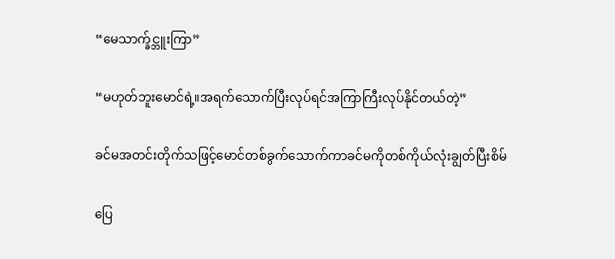“မေသာက္ခ်င္ဘူးကြာ”

“မဟုတ်ဘူးမောင်ရဲ့။အရက်သောက်ပြီးလုပ်ရင်အကြာကြီးလုပ်နိုင်တယ်တဲ့”

ခင်မအတင်းတိုက်သဖြင့်မောင်တစ်ခွက်သောက်ကာခင်မကိုတစ်ကိုယ်လုံးချွတ်ပြီးစိမ်

ပြေ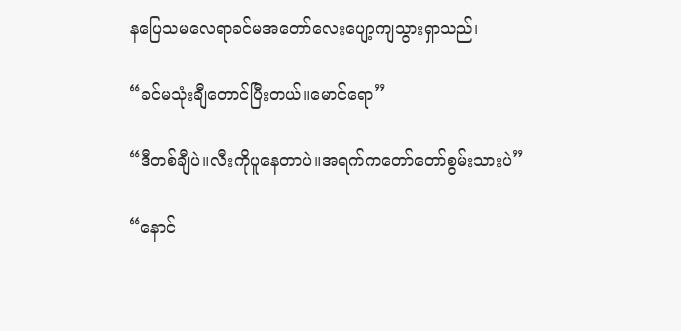နပြေသမလေရာခင်မအတော်လေးပျော့ကျသွားရှာသည်၊

“ခင်မသုံးချီတောင်ပြီးတယ်။မောင်ရော”

“ဒီတစ်ချီပဲ။လီးကိုပူနေတာပဲ။အရက်ကတော်တော်စွမ်းသားပဲ”

“နောင်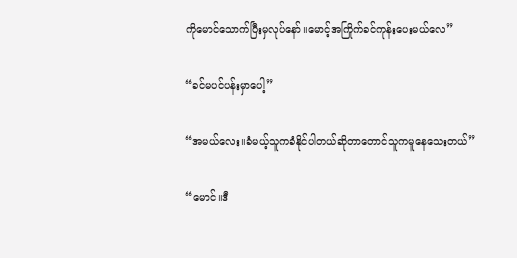ကိုမောင်သောက်ပြီးမှလုပ်နော်။မောင့်အကြိုက်ခင်ကုန်းပေးမယ်လေ”

“ခင်မပင်ပန်းမှာပေါ့”

“အမယ်လေး။ခံမယ့်သူကခံနိုင်ပါတယ်ဆိုတာတောင်သူကမူနေသေးတယ်”

“မောင်။ဒီ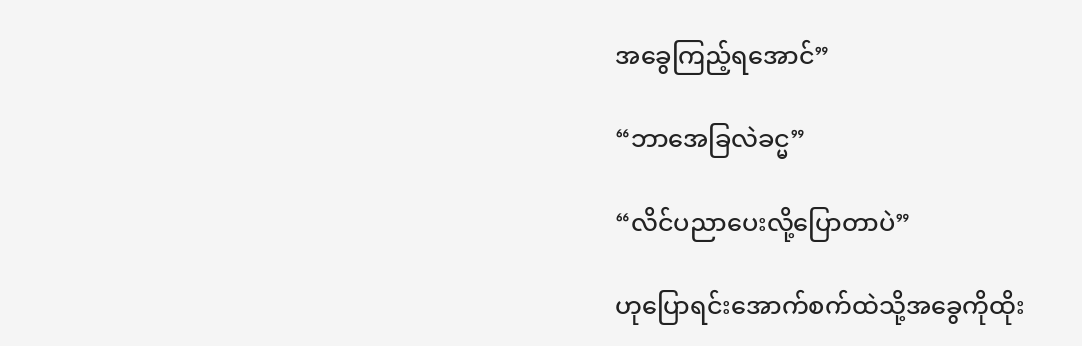အခွေကြည့်ရအောင်”

“ဘာအေခြလဲခင္မ”

“လိင်ပညာပေးလို့ပြောတာပဲ”

ဟုပြောရင်းအောက်စက်ထဲသို့အခွေကိုထိုး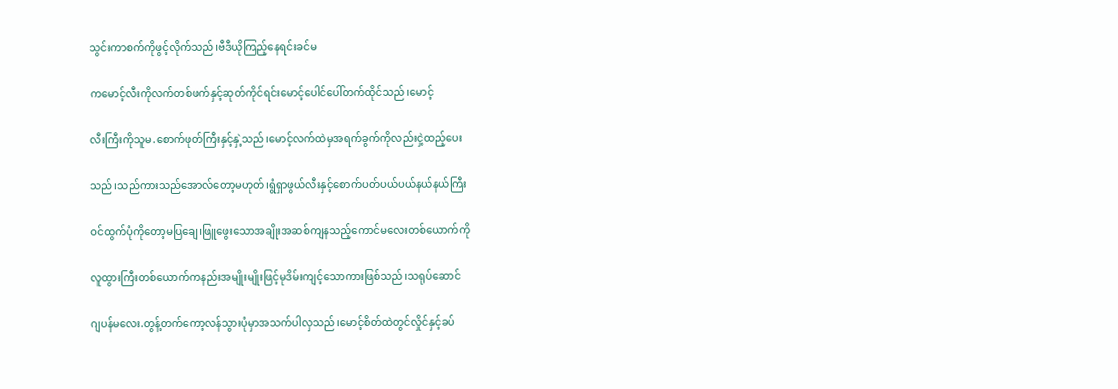သွင်းကာစက်ကိုဖွင့်လိုက်သည်၊ဗီဒီယိုကြည့်နေရင်းခင်မ

ကမောင့်လီးကိုလက်တစ်ဖက်နှင့်ဆုတ်ကိုင်ရင်းမောင့်ပေါင်ပေါ်တက်ထိုင်သည်၊မောင့်

လီးကြီးကိုသူမ.စောက်ဖုတ်ကြီးနှင့်နှဲ့သည်၊မောင့်လက်ထဲမှအရက်ခွက်ကိုလည်းငှဲ့ထည့်ပေး

သည်၊သည်ကားသည်အောလ်တော့မဟုတ်၊ရွံရှာဖွယ်လီးနှင့်စောက်ပတ်ပယ်ပယ်နယ်နယ်ကြီး

ဝင်ထွက်ပုံကိုတော့မပြချေ၊ဖြူဖွေးသောအချိုးအဆစ်ကျနသည့်ကောင်မလေးတစ်ယောက်ကို

လူထွားကြီးတစ်ယောက်ကနည်းအမျိုးမျိုးဖြင့်မုဒိမ်းကျင့်သောကားဖြစ်သည်၊သရုပ်ဆောင်

ဂျပန်မလေး.တွန့်တက်ကော့လန်သွားပုံမှာအသက်ပါလှသည်၊မောင့်စိတ်ထဲတွင်လှိုင်နှင့်ခပ်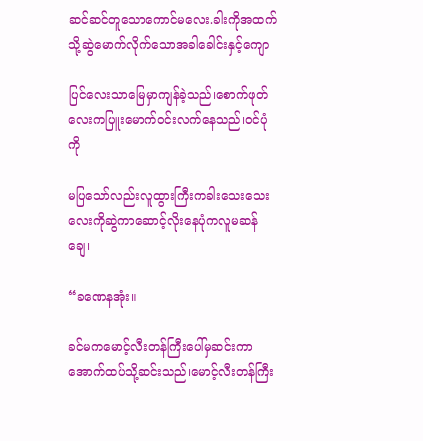ဆင်ဆင်တူသောကောင်မလေး.ခါးကိုအထက်သို့ဆွဲမောက်လိုက်သောအခါခေါင်းနှင့်ကျော

ပြင်လေးသာမြေမှာကျန်ခဲ့သည်၊စောက်ဖုတ်လေးကပြူးမောက်ဝင်းလက်နေသည်၊ဝင်ပုံကို

မပြသော်လည်းလူထွားကြီးကခါးသေးသေးလေးကိုဆွဲကာဆောင့်လိုးနေပုံကလူမဆန်ချေ၊

“ခဏေနအုံး။

ခင်မကမောင့်လီးတန်ကြီးပေါ်မှဆင်းကာအောက်ထပ်သို့ဆင်းသည်၊မောင့်လီးတန်ကြီး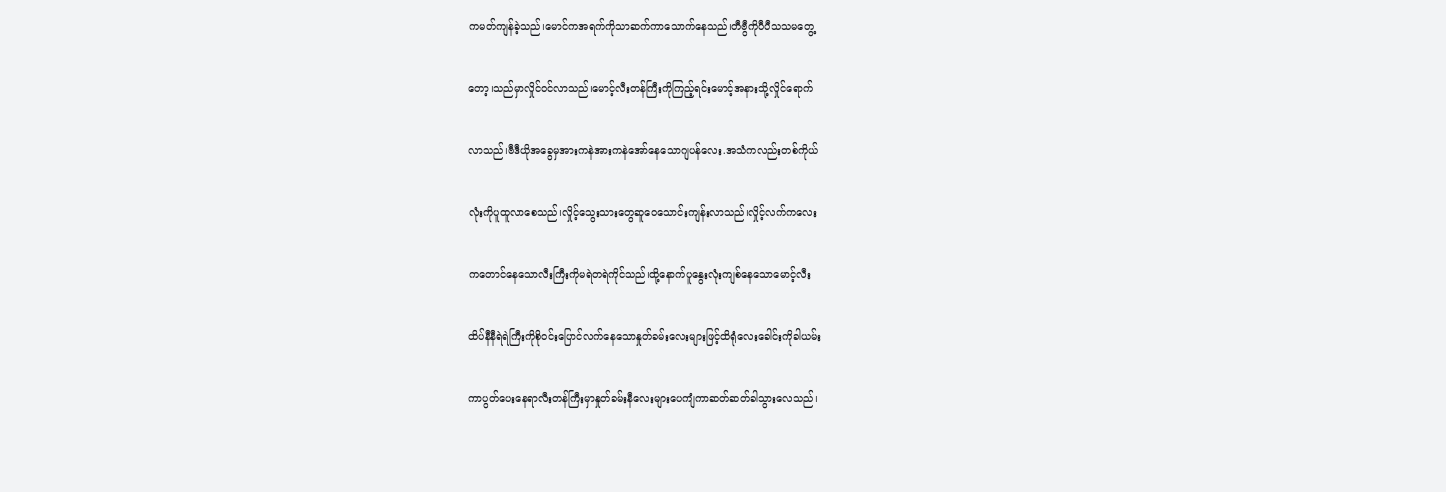ကမတ်ကျန်ခဲ့သည်၊မောင်ကအရက်ကိုသာဆက်ကာသောက်နေသည်၊တီဗွီကိုပီပီသသမတွေ့

တော့၊သည်မှာလှိုင်ဝင်လာသည်၊မောင့်လီးတန်ကြီးကိုကြည့်ရင်းမောင့်အနားသို့လှိုင်ရောက်

လာသည်၊ဗီဒီယိုအခွေမှအားကနဲအားကနဲအော်နေသောဂျပန်လေး.အသံကလည်းတစ်ကိုယ်

လုံးကိုပူထူလာစေသည်၊လှိုင့်သွေးသားတွေဆူဝေသောင်းကျန်းလာသည်၊လှိုင့်လက်ကလေး

ကတောင်နေသောလီးကြီးကိုမရဲတရဲကိုင်သည်၊ထို့နောက်ပူနွေးလုံးကျစ်နေသောမောင့်လီး

ထိပ်နီနီရဲရဲကြီးကိုစိုဝင်းပြောင်လက်နေသောနှုတ်ခမ်းလေးများဖြင့်ထိရုံလေးခေါင်းကိုခါယမ်း

ကာပွတ်ပေးနေရာလီးတန်ကြီးမှာနှုတ်ခမ်းနီလေးများပေကျံကာဆတ်ဆတ်ခါသွားလေသည်၊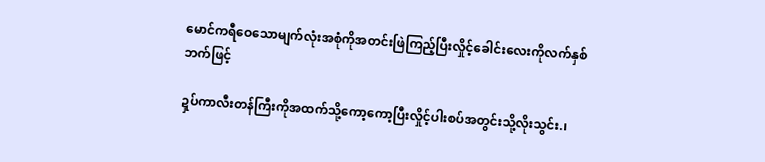မောင်ကရီဝေသောမျက်လုံးအစုံကိုအတင်းဖြဲကြည့်ပြီးလှိုင့်ခေါင်းလေးကိုလက်နှစ်ဘက်ဖြင့်

ဍှပ်ကာလီးတန်ကြီးကိုအထက်သို့ကော့ကော့ပြီးလှိုင့်ပါးစပ်အတွင်းသို့လိုးသွင်း.၊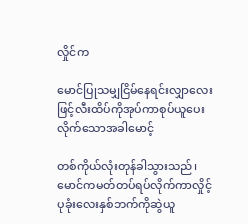လှိုင်က

မောင်ပြုသမျှငြိမ်နေရင်းလျှာလေးဖြင့်လီးထိပ်ကိုအုပ်ကာစုပ်ယူပေးလိုက်သောအခါမောင့်

တစ်ကိုယ်လုံးတုန်ခါသွားသည်၊မောင်ကမတ်တပ်ရပ်လိုက်ကာလှိုင့်ပုခုံးလေးနှစ်ဘက်ကိုဆွဲယူ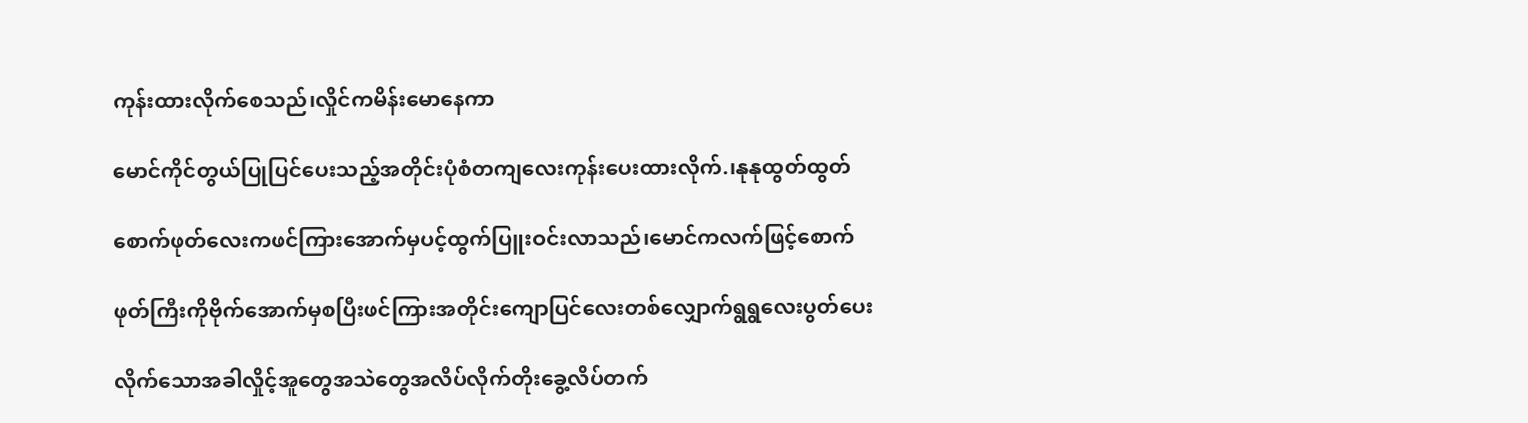ကုန်းထားလိုက်စေသည်၊လှိုင်ကမိန်းမောနေကာ

မောင်ကိုင်တွယ်ပြုပြင်ပေးသည့်အတိုင်းပုံစံတကျလေးကုန်းပေးထားလိုက်.၊နုနုထွတ်ထွတ်

စောက်ဖုတ်လေးကဖင်ကြားအောက်မှပင့်ထွက်ပြူးဝင်းလာသည်၊မောင်ကလက်ဖြင့်စောက်

ဖုတ်ကြီးကိုဗိုက်အောက်မှစပြီးဖင်ကြားအတိုင်းကျောပြင်လေးတစ်လျှောက်ရွရွလေးပွတ်ပေး

လိုက်သောအခါလှိုင့်အူတွေအသဲတွေအလိပ်လိုက်တိုးခွေ့လိပ်တက်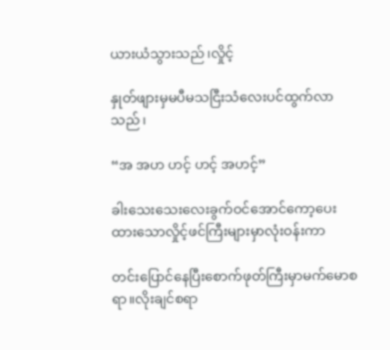ယားယံသွားသည်၊လှိုင့်

နှုတ်ဖျားမှမပီမသငြီးသံလေးပင်ထွက်လာသည်၊

“အ အဟ ဟင့် ဟင့် အဟင့်”

ခါးသေးသေးလေးခွက်ဝင်အောင်ကော့ပေးထားသောလှိုင့်ဖင်ကြီးများမှာလုံးဝန်းကာ

တင်းပြောင်နေပြီးစောက်ဖုတ်ကြီးမှာမက်မောစရာ။လိုးချင်စရာ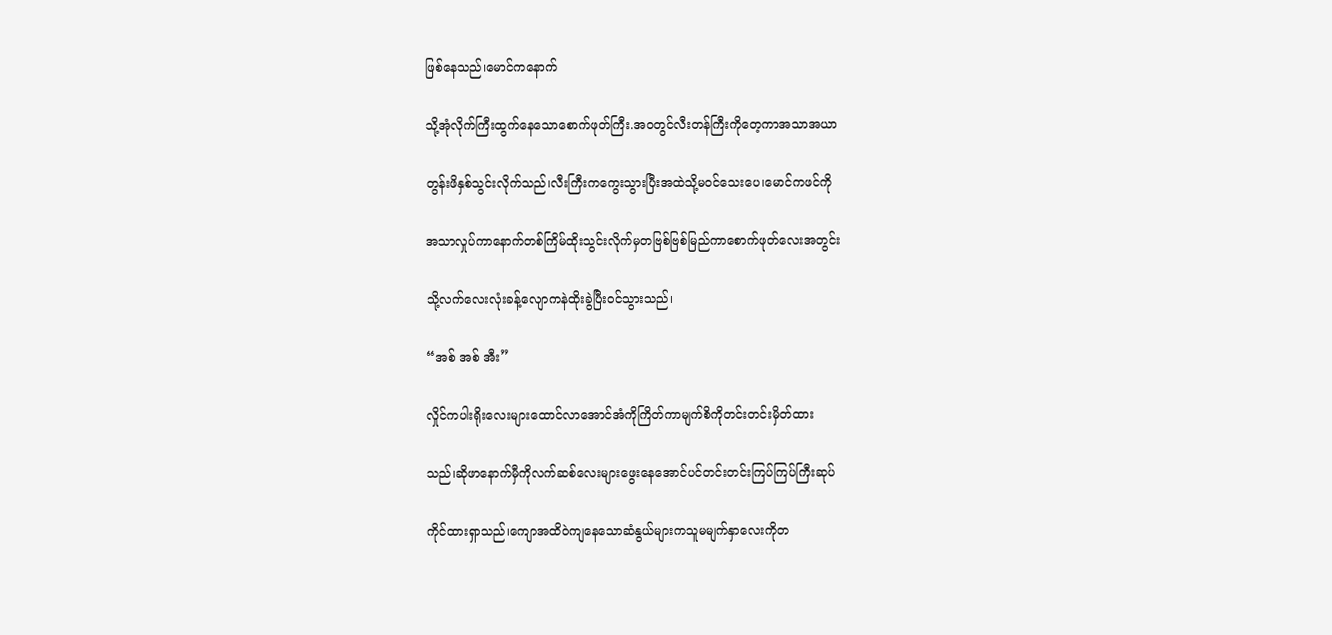ဖြစ်နေသည်၊မောင်ကနောက်

သို့အုံလိုက်ကြီးထွက်နေသောစောက်ဖုတ်ကြီး.အဝတွင်လီးတန်ကြီးကိုတေ့ကာအသာအယာ

တွန်းဖိနှစ်သွင်းလိုက်သည်၊လီးကြီးကကွေးသွားပြီးအထဲသို့မဝင်သေးပေ၊မောင်ကဖင်ကို

အသာလှုပ်ကာနောက်တစ်ကြိမ်ထိုးသွင်းလိုက်မှတဗြစ်ဗြစ်မြည်ကာစောက်ဖုတ်လေးအတွင်း

သို့လက်လေးလုံးခန့်လျောကနဲထိုးခွဲပြီးဝင်သွားသည်၊

“အစ် အစ် အီး”

လှိုင်ကပါးရိုးလေးများထောင်လာအောင်အံကိုကြိတ်ကာမျက်စိကိုတင်းတင်းမှိတ်ထား

သည်၊ဆိုဖာနောက်မှီကိုလက်ဆစ်လေးများဖွေးနေအောင်ပင်တင်းတင်းကြပ်ကြပ်ကြီးဆုပ်

ကိုင်ထားရှာသည်၊ကျောအထိဝဲကျနေသောဆံနွယ်များကသူမမျက်နှာလေးကိုတ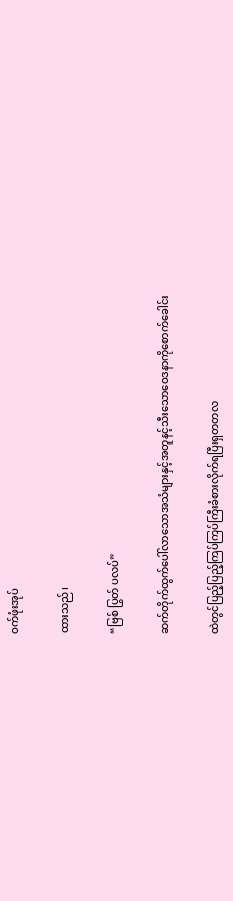ဝက်ဖုံးအုပ်

ထားသည်၊

“ဗြစ် ပြွတ် ပလပ်”

ဆက်တိုက်ထွက်ပေါ်လာသောအသံများနှင့်အတူနင့်သီးသောဝေဒနာကိုစောက်ခေါင်း

ထဲတွင်ပြည့်ပြည့်ကြပ်ကြပ်ကြီးခံစားလိုက်ရပြီးရှတတလ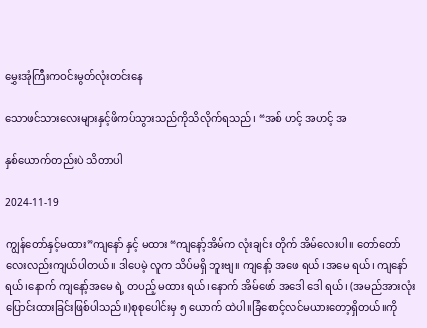မွှေးအုံကြီးကဝင်းမွတ်လုံးတင်းနေ

သောဖင်သားလေးများနှင့်ဖိကပ်သွားသည်ကိုသိလိုက်ရသည်၊ “အစ် ဟင့် အဟင့် အ

နှစ်ယောက်တည်းပဲ သိတာပါ

2024-11-19

ကျွန်တော်နှင့်မထား”ကျနော် နှင့် မထား “ကျနော့်အိမ်က လုံးချင်း တိုက် အိမ်လေးပါ။ တော်တော်လေးလည်းကျယ်ပါတယ်။ ဒါပေမဲ့ လူက သိပ်မရှိ ဘူးဗျ။ ကျနော့် အဖေ ရယ် ၊အမေ ရယ်၊ ကျနော် ရယ်၊နောက် ကျနော့်အမေ ရဲ့ တပည့် မထား ရယ်၊နောက် အိမ်ဖော် အဒေါ ဒေါ ရယ်၊ (အမည်အားလုံးပြောင်းထားခြင်းဖြစ်ပါသည်။)စုစုပေါင်းမှ ၅ ယောက် ထဲပါ။ခြံစောင့်လင်မယားတော့ရှိတယ်။ကို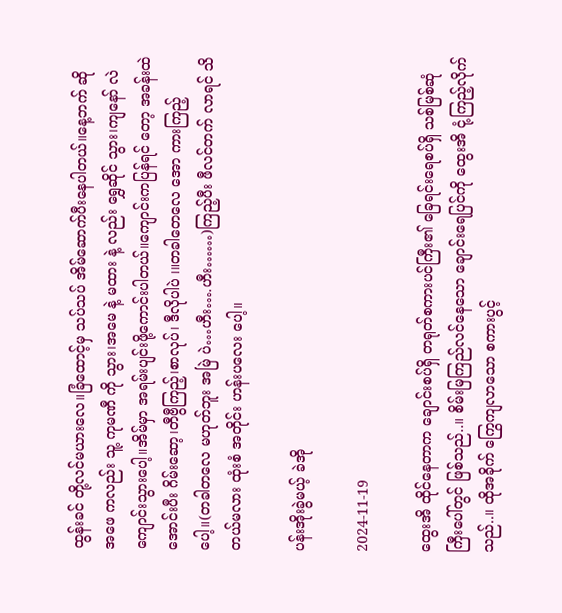ထွန်းခင် တို့လင်မယားလေ။ခြံထောင့်မှ သပ်သပ် အိမ်ဆောက်ပီးနေပါတယ်။နေ့ဘက် ဆို အဖေ ကလည်း သူ့ ကုမဏီ ကို သွား၊အမေ နဲ့ မထား နဲ့ လည်း ရွှေဆိုင် သွား၊ကျနော် လဲ ကျောင်းသွားပေါ့။အိမ်မှာ အရမ်းပျင်းဖို့ကောင်းပါတယ်။ကျောင်းကပြန်ရင် တော့ အခန်းထဲအောင်းပီး ဂိမ်းဆော့၊တီဗွီကြည့်၊စာလုပ်၊ ဒီလိုပါပဲ ၊။တခါတေလေ အော ကားကြည့်ပေါ့။(တခါတလေ မဟုတ်ဘူး အမြဲ ပဲ…ဟီး….ဟီး……)ကြည့်ပီး ဖီလင်တက် လာရင် သိတယ်မလား ထုံးစံ အတိုင်း ဟန်းပလေး ပေါ့။

ပန်းအိုးခွဲမယ့် ခဲအို

2024-11-19

ထွေးအိ ထိုင်နေတာက ချောင်းစပ်ရှိ တရုတ်စကားပင်ကြီး၏ ခြေရင်းရေစပ်ရှိ သစ်မြစ်ဆုံကြီးပေါ်တွင် ဖြစ်သည်..။ စိမ်းမြကြည်လင်နေသော ချောင်းရေပြင်ကို ထွေးအိ ငုံ့ကြည့်လိုက်သည်..။ ထိုအခိုက် ကြွေကျလာသော စကားပွင့်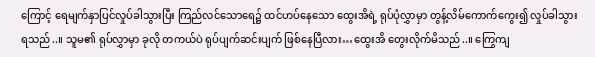ကြောင့် ရေမျက်နှာပြင်လှုပ်ခါသွားပြီး ကြည်လင်သောရေ၌ ထင်ဟပ်နေသော ထွေးအိရဲ့ ရုပ်ပုံလွှာမှာ တွန့်လိမ်ကောက်ကွေး၍ လှုပ်ခါသွားရသည်..။ သူမ၏ ရုပ်လွှာမှာ ခုလို တကယ်ပဲ ရုပ်ပျက်ဆင်းပျက် ဖြစ်နေပြီလား…ထွေးအိ တွေးလိုက်မိသည်..။ ကြွေကျ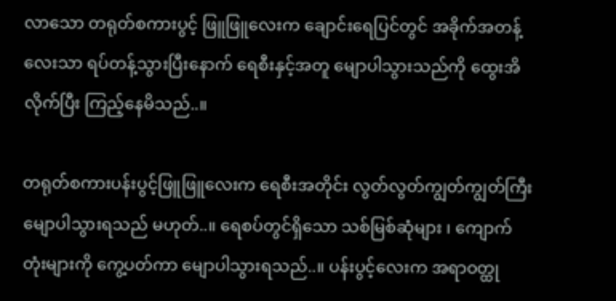လာသော တရုတ်စကားပွင့် ဖြူဖြူလေးက ချောင်းရေပြင်တွင် အခိုက်အတန့်လေးသာ ရပ်တန့်သွားပြီးနောက် ရေစီးနှင့်အတူ မျောပါသွားသည်ကို ထွေးအိ လိုက်ပြီး ကြည့်နေမိသည်..။

တရုတ်စကားပန်းပွင့်ဖြူဖြူလေးက ရေစီးအတိုင်း လွတ်လွတ်ကျွတ်ကျွတ်ကြီး မျောပါသွားရသည် မဟုတ်..။ ရေစပ်တွင်ရှိသော သစ်မြစ်ဆုံများ ၊ ကျောက်တုံးများကို ကွေ့ပတ်ကာ မျောပါသွားရသည်..။ ပန်းပွင့်လေးက အရာဝတ္ထု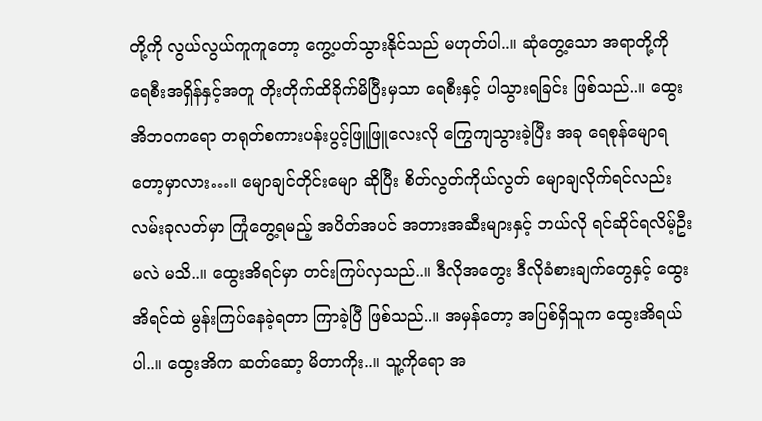တို့ကို လွယ်လွယ်ကူကူတော့ ကွေ့ပတ်သွားနိုင်သည် မဟုတ်ပါ..။ ဆုံတွေ့သော အရာတို့ကို ရေစီးအရှိန်နှင့်အတူ တိုးတိုက်ထိခိုက်မိပြီးမှသာ ရေစီးနှင့် ပါသွားရခြင်း ဖြစ်သည်..။ ထွေးအိဘဝကရော တရုတ်စကားပန်းပွင့်ဖြူဖြူလေးလို ကြွေကျသွားခဲ့ပြီး အခု ရေစုန်မျောရတော့မှာလား…။ မျောချင်တိုင်းမျော ဆိုပြီး စိတ်လွတ်ကိုယ်လွတ် မျောချလိုက်ရင်လည်း လမ်းခုလတ်မှာ ကြုံတွေ့ရမည့် အပိတ်အပင် အတားအဆီးများနှင့် ဘယ်လို ရင်ဆိုင်ရလိမ့်ဦးမလဲ မသိ..။ ထွေးအိရင်မှာ တင်းကြပ်လှသည်..။ ဒီလိုအတွေး ဒီလိုခံစားချက်တွေနှင့် ထွေးအိရင်ထဲ မွန်းကြပ်နေခဲ့ရတာ ကြာခဲ့ပြီ ဖြစ်သည်..။ အမှန်တော့ အပြစ်ရှိသူက ထွေးအိရယ်ပါ..။ ထွေးအိက ဆတ်ဆော့ မိတာကိုး..။ သူ့ကိုရော အ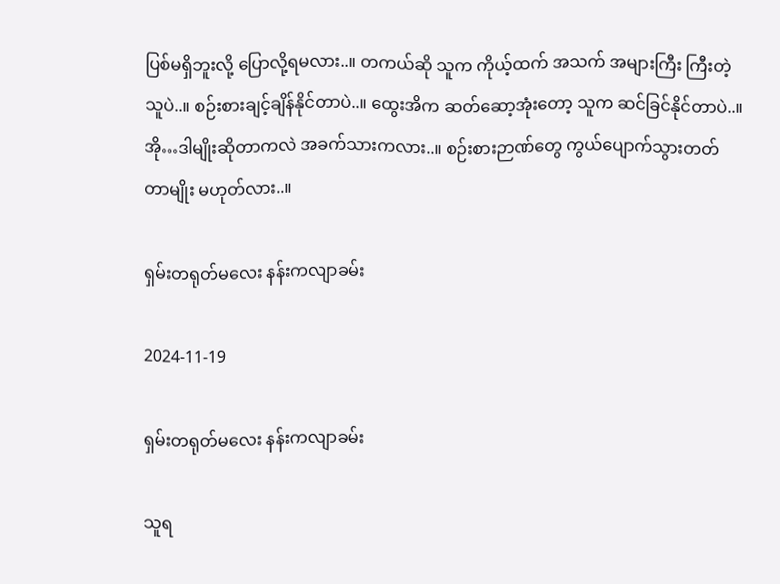ပြစ်မရှိဘူးလို့ ပြောလို့ရမလား..။ တကယ်ဆို သူက ကိုယ့်ထက် အသက် အများကြီး ကြီးတဲ့သူပဲ..။ စဉ်းစားချင့်ချိန်နိုင်တာပဲ..။ ထွေးအိက ဆတ်ဆော့အုံးတော့ သူက ဆင်ခြင်နိုင်တာပဲ..။ အို…ဒါမျိုးဆိုတာကလဲ အခက်သားကလား..။ စဉ်းစားဉာဏ်တွေ ကွယ်ပျောက်သွားတတ်တာမျိုး မဟုတ်လား..။

ရှမ်းတရုတ်မလေး နန်းကလျာခမ်း

2024-11-19

ရှမ်းတရုတ်မလေး နန်းကလျာခမ်း

သူရ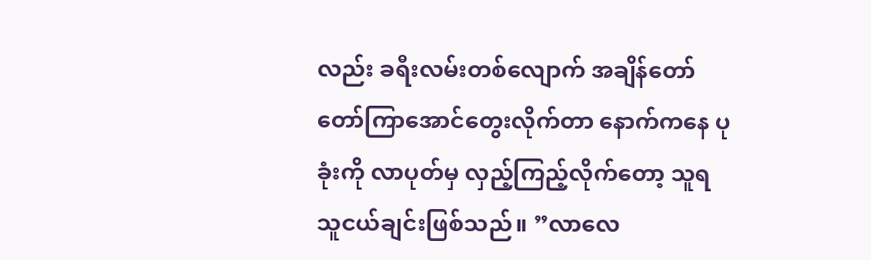လည်း ခရီးလမ်းတစ်လျောက် အချိန်တော်တော်ကြာအောင်တွေးလိုက်တာ နောက်ကနေ ပုခုံးကို လာပုတ်မှ လှည့်ကြည့်လိုက်တော့ သူရ သူငယ်ချင်းဖြစ်သည်။ ”လာလေ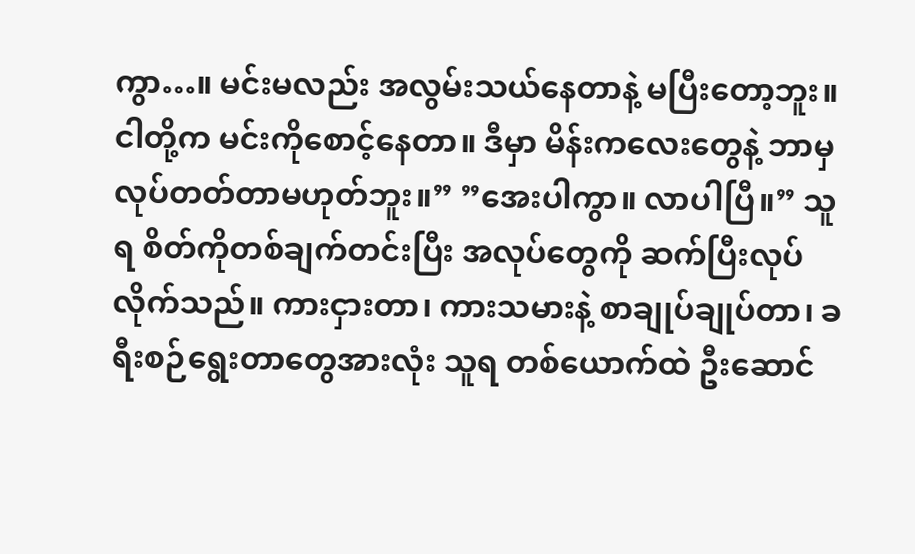ကွာ…။ မင်းမလည်း အလွမ်းသယ်နေတာနဲ့ မပြီးတော့ဘူး။ ငါတို့က မင်းကိုစောင့်နေတာ။ ဒီမှာ မိန်းကလေးတွေနဲ့ ဘာမှလုပ်တတ်တာမဟုတ်ဘူး။” ”အေးပါကွာ။ လာပါပြီ။” သူရ စိတ်ကိုတစ်ချက်တင်းပြီး အလုပ်တွေကို ဆက်ပြီးလုပ်လိုက်သည်။ ကားငှားတာ၊ ကားသမားနဲ့ စာချုပ်ချုပ်တာ၊ ခရီးစဉ်ရွေးတာတွေအားလုံး သူရ တစ်ယောက်ထဲ ဦးဆောင်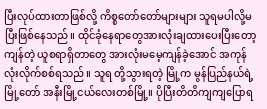ပြီးလုပ်ထားတာဖြစ်လို့ ကိစ္စတော်တော်များများ သူရမပါလို့မပြီးဖြစ်နေသည်။ ထိုင်ခုံနေရာတွေအားလုံးချထားပေးပြီးတော့ ကျန်တဲ့ ယူစရာရှိတာတွေ အားလုံးမမေ့ကျန်ခဲ့အောင် အကုန်လုံးလိုက်စစ်ရသည်။ သူရ တို့သွားရတဲ့ မြို့က မွန်ပြည်နယ်ရဲ့ မြို့တော် အနီးမြို့ငယ်လေးတစ်မြို့။ ပိုပြီးတိတိကျကျပြောရ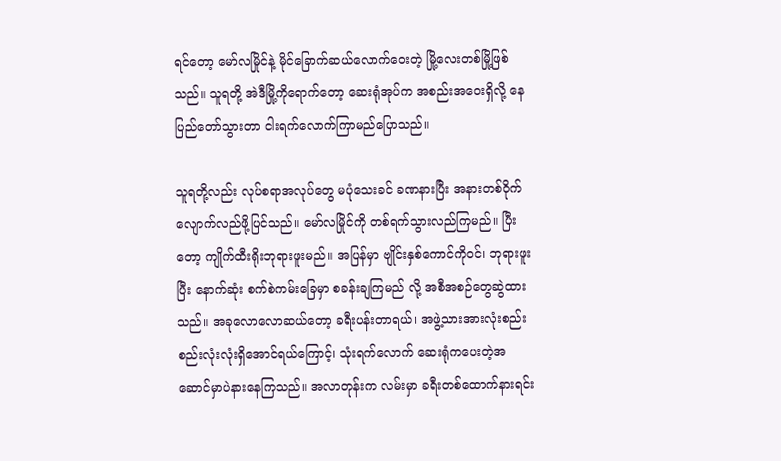ရင်တော့ မော်လမြိုင်နဲ့ မိုင်ခြောက်ဆယ်လောက်ဝေးတဲ့ မြို့လေးတစ်မြို့ဖြစ်သည်။ သူရတို့ အဲဒီမြို့ကိုရောက်တော့ ဆေးရုံအုပ်က အစည်းအဝေးရှိလို့ နေပြည်တော်သွားတာ ငါးရက်လောက်ကြာမည်ပြောသည်။

သူရတို့လည်း လုပ်စရာအလုပ်တွေ မပုံသေးခင် ခဏနားပြီး အနားတစ်ဝိုက်လျောက်လည်ဖို့ပြင်သည်။ မော်လမြိုင်ကို တစ်ရက်သွားလည်ကြမည်။ ပြီးတော့ ကျိုက်ထီးရိုးဘုရားဖူးမည်။ အပြန်မှာ ဗျိုင်းနှစ်ကောင်ကိုဝင်၊ ဘုရားဖူးပြီး နောက်ဆုံး စက်စဲကမ်းခြေမှာ စခန်းချကြမည် လို့ အစီအစဉ်တွေဆွဲထားသည်။ အခုလောလောဆယ်တော့ ခရီးပန်းတာရယ်၊ အဖွဲ့သားအားလုံးစည်းစည်းလုံးလုံးရှိအောင်ရယ်ကြောင့်၊ သုံးရက်လောက် ဆေးရုံကပေးတဲ့အဆောင်မှာပဲနားနေကြသည်။ အလာတုန်းက လမ်းမှာ ခရီးတစ်ထောက်နားရင်း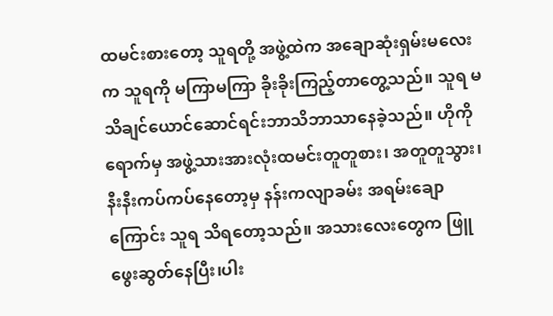ထမင်းစားတော့ သူရတို့ အဖွဲ့ထဲက အချောဆုံးရှမ်းမလေးက သူရကို မကြာမကြာ ခိုးခိုးကြည့်တာတွေ့သည်။ သူရ မသိချင်ယောင်ဆောင်ရင်းဘာသိဘာသာနေခဲ့သည်။ ဟိုကိုရောက်မှ အဖွဲ့သားအားလုံးထမင်းတူတူစား၊ အတူတူသွား၊ နီးနီးကပ်ကပ်နေတော့မှ နန်းကလျာခမ်း အရမ်းချောကြောင်း သူရ သိရတော့သည်။ အသားလေးတွေက ဖြူဖွေးဆွတ်နေပြီး၊ပါး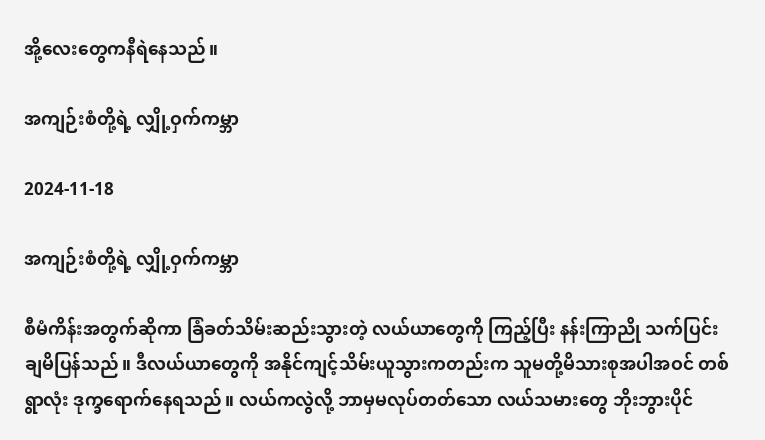အို့လေးတွေကနီရဲနေသည်။

အကျဉ်းစံတို့ရဲ့ လျှို့ဝှက်ကမ္ဘာ

2024-11-18

အကျဉ်းစံတို့ရဲ့ လျှို့ဝှက်ကမ္ဘာ

စီမံကိန်းအတွက်ဆိုကာ ခြံခတ်သိမ်းဆည်းသွားတဲ့ လယ်ယာတွေကို ကြည့်ပြီး နန်းကြာညို သက်ပြင်းချမိပြန်သည်။ ဒီလယ်ယာတွေကို အနိုင်ကျင့်သိမ်းယူသွားကတည်းက သူမတို့မိသားစုအပါအဝင် တစ်ရွာလုံး ဒုက္ခရောက်နေရသည်။ လယ်ကလွဲလို့ ဘာမှမလုပ်တတ်သော လယ်သမားတွေ ဘိုးဘွားပိုင်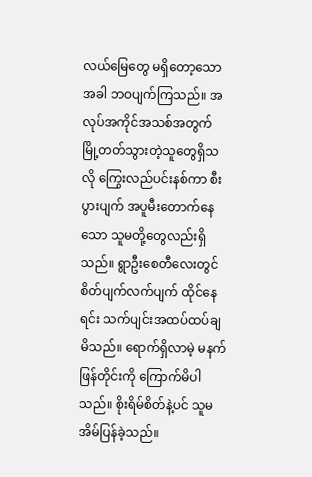လယ်မြေတွေ မရှိတော့သောအခါ ဘဝပျက်ကြသည်။ အလုပ်အကိုင်အသစ်အတွက် မြို့တတ်သွားတဲ့သူတွေရှိသလို ကြွေးလည်ပင်းနစ်ကာ စီးပွားပျက် အပူမီးတောက်နေသော သူမတို့တွေလည်းရှိသည်။ ရွာဦးစေတီလေးတွင် စိတ်ပျက်လက်ပျက် ထိုင်နေရင်း သက်ပျင်းအထပ်ထပ်ချမိသည်။ ရောက်ရှိလာမဲ့ မနက်ဖြန်တိုင်းကို ကြောက်မိပါသည်။ စိုးရိမ်စိတ်နဲ့ပင် သူမအိမ်ပြန်ခဲ့သည်။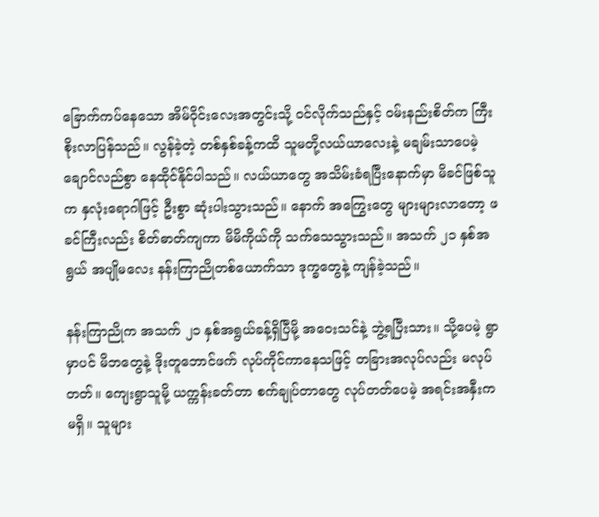ခြောက်ကပ်နေသော အိမ်ဝိုင်းလေးအတွင်းသို့ ဝင်လိုက်သည်နှင့် ဝမ်းနည်းစိတ်က ကြီးစိုးလာပြန်သည်။ လွန်ခဲ့တဲ့ တစ်နှစ်ခန့်ကထိ သူမတို့လယ်ယာလေးနဲ့ မချမ်းသာပေမဲ့ ချောင်လည်စွာ နေထိုင်နိုင်ပါသည်။ လယ်ယာတွေ အသိမ်းခံရပြီးနောက်မှာ မိခင်ဖြစ်သူက နှလုံးရောဂါဖြင့် ဦးစွာ ဆုံးပါးသွားသည်။ နောက် အကြွေးတွေ များများလာတော့ ဖခင်ကြီးလည်း စိတ်ဓာတ်ကျကာ မိမိကိုယ်ကို သက်သေသွားသည်။ အသက် ၂၁ နှစ်အရွယ် အပျိုမလေး နန်းကြာညိုတစ်ယောက်သာ ဒုက္ခတွေနဲ့ ကျန်ခဲ့သည်။

နန်းကြာညိုက အသက် ၂၁ နှစ်အရွယ်ခန့်ရှိပြီမို့ အဝေးသင်နဲ့ ဘွဲ့ရပြီးသား။ သို့ပေမဲ့ ရွာမှာပင် မိဘတွေနဲ့ ဒိုးတူဘောင်ဖက် လုပ်ကိုင်ကာနေသဖြင့် တခြားအလုပ်လည်း မလုပ်တတ်။ ကျေးရွာသူမို့ ယက္ကန်းခတ်တာ စက်ချုပ်တာတွေ လုပ်တတ်ပေမဲ့ အရင်းအနှီးကမရှိ။ သူများ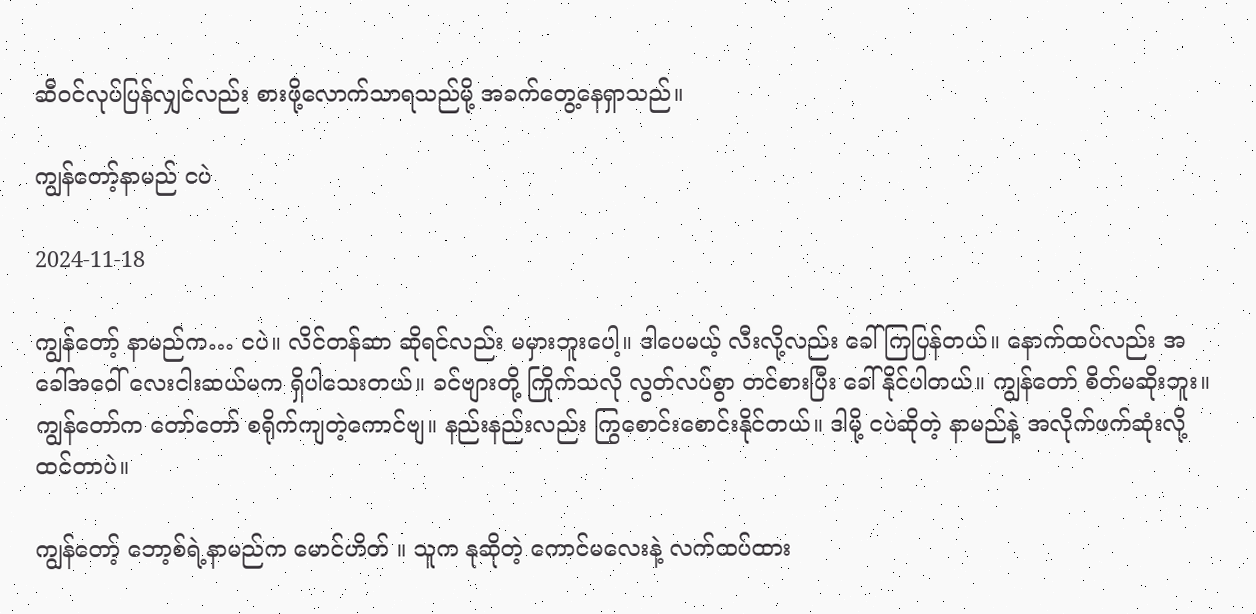ဆီဝင်လုပ်ပြန်လျှင်လည်း စားဖို့လောက်သာရသည်မို့ အခက်တွေ့နေရှာသည်။

ကျွန်တော့်နာမည် ငပဲ

2024-11-18

ကျွန်တော့် နာမည်က… ငပဲ။ လိင်တန်ဆာ ဆိုရင်လည်း မမှားဘူးပေါ့။ ဒါပေမယ့် လီးလို့လည်း ခေါ်ကြပြန်တယ်။ နောက်ထပ်လည်း အခေါ်အဝေါ် လေးငါးဆယ်မက ရှိပါသေးတယ်။ ခင်ဗျားတို့ ကြိုက်သလို လွတ်လပ်စွာ တင်စားပြီး ခေါ်နိုင်ပါတယ်။ ကျွန်တော် စိတ်မဆိုးဘူး။ ကျွန်တော်က တော်တော် စရိုက်ကျတဲ့ကောင်ဗျ။ နည်းနည်းလည်း ကြွစောင်းစောင်းနိုင်တယ်။ ဒါမို့ ငပဲဆိုတဲ့ နာမည်နဲ့ အလိုက်ဖက်ဆုံးလို့ ထင်တာပဲ။

ကျွန်တော့် ဘော့စ်ရဲ့နာမည်က မောင်ဟိတ် ။ သူက နုဆိုတဲ့ ကောင်မလေးနဲ့ လက်ထပ်ထား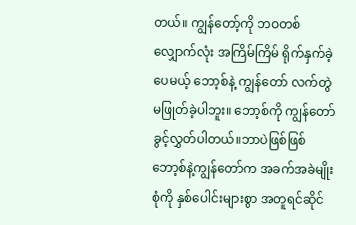တယ်။ ကျွန်တော့်ကို ဘဝတစ်လျှောက်လုံး အကြိမ်ကြိမ် ရိုက်နှက်ခဲ့ပေမယ့် ဘော့စ်နဲ့ ကျွန်တော် လက်တွဲမဖြုတ်ခဲ့ပါဘူး။ ဘော့စ်ကို ကျွန်တော် ခွင့်လွှတ်ပါတယ်။ဘာပဲဖြစ်ဖြစ် ဘော့စ်နဲ့ကျွန်တော်က အခက်အခဲမျိုးစုံကို နှစ်ပေါင်းများစွာ အတူရင်ဆိုင်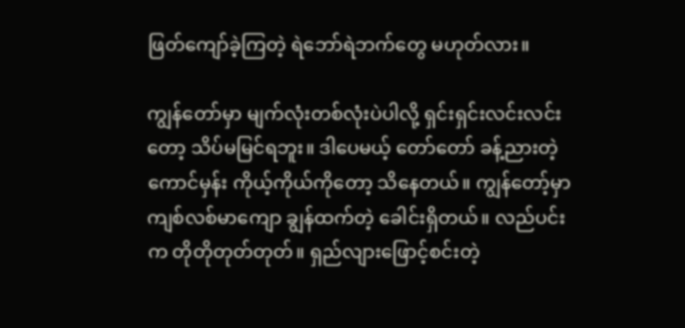ဖြတ်ကျော်ခဲ့ကြတဲ့ ရဲဘော်ရဲဘက်တွေ မဟုတ်လား။

ကျွန်တော်မှာ မျက်လုံးတစ်လုံးပဲပါလို့ ရှင်းရှင်းလင်းလင်းတော့ သိပ်မမြင်ရဘူး။ ဒါပေမယ့် တော်တော် ခန့်ညားတဲ့ကောင်မှန်း ကိုယ့်ကိုယ်ကိုတော့ သိနေတယ်။ ကျွန်တော့်မှာ ကျစ်လစ်မာကျော ချွန်ထက်တဲ့ ခေါင်းရှိတယ်။ လည်ပင်းက တိုတိုတုတ်တုတ်။ ရှည်လျားဖြောင့်စင်းတဲ့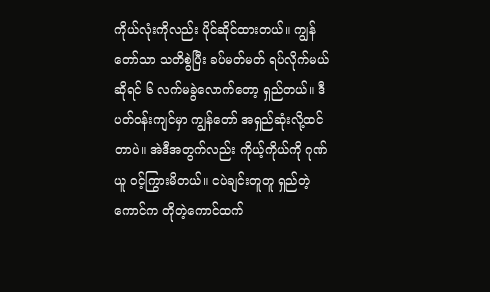ကိုယ်လုံးကိုလည်း ပိုင်ဆိုင်ထားတယ်။ ကျွန်တော်သာ သတိစွဲပြီး ခပ်မတ်မတ် ရပ်လိုက်မယ်ဆိုရင် ၆ လက်မခွဲလောက်တော့ ရှည်တယ်။ ဒီပတ်ဝန်းကျင်မှာ ကျွန်တော် အရှည်ဆုံးလို့ထင်တာပဲ။ အဲဒီအတွက်လည်း ကိုယ့်ကိုယ်ကို ဂုဏ်ယူ ဝင့်ကြွားမိတယ်။ ငပဲချင်းတူတူ ရှည်တဲ့ကောင်က တိုတဲ့ကောင်ထက်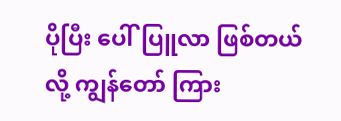ပိုပြီး ပေါ်ပြူလာ ဖြစ်တယ်လို့ ကျွန်တော် ကြား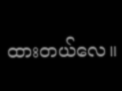ထားတယ်လေ။